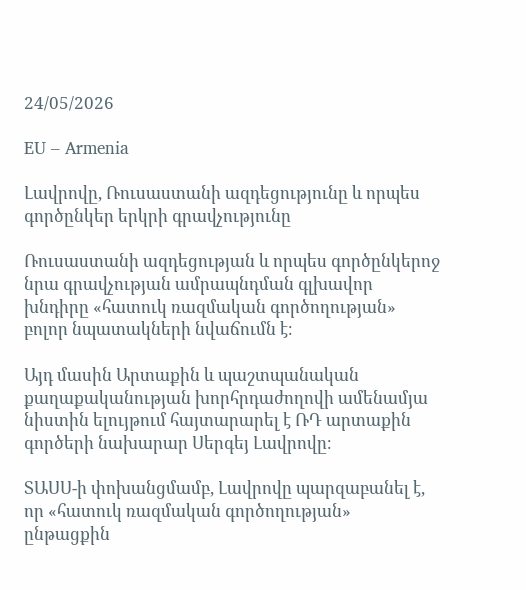24/05/2026

EU – Armenia

Լավրովը, Ռուսաստանի ազդեցությունը և որպես գործընկեր երկրի գրավչությունը

Ռուսաստանի ազդեցության և որպես գործընկերոջ նրա գրավչության ամրապնդման գլխավոր խնդիրը «հատուկ ռազմական գործողության» բոլոր նպատակների նվաճումն է։

Այդ մասին Արտաքին և պաշտպանական քաղաքականության խորհրդաժողովի ամենամյա նիստին ելույթում հայտարարել է ՌԴ արտաքին գործերի նախարար Սերգեյ Լավրովը։

ՏԱՍՍ-ի փոխանցմամբ, Լավրովը պարզաբանել է, որ «հատուկ ռազմական գործողության» ընթացքին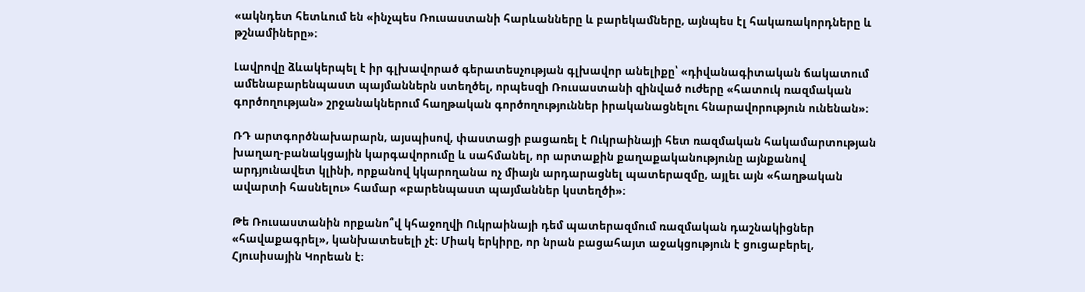«ակնդետ հետևում են «ինչպես Ռուսաստանի հարևանները և բարեկամները, այնպես էլ հակառակորդները և թշնամիները»։

Լավրովը ձևակերպել է իր գլխավորած գերատեսչության գլխավոր անելիքը՝ «դիվանագիտական ճակատում ամենաբարենպաստ պայմաններն ստեղծել, որպեսզի Ռուսաստանի զինված ուժերը «հատուկ ռազմական գործողության» շրջանակներում հաղթական գործողություններ իրականացնելու հնարավորություն ունենան»։

ՌԴ արտգործնախարարն, այսպիսով, փաստացի բացառել է Ուկրաինայի հետ ռազմական հակամարտության խաղաղ-բանակցային կարգավորումը և սահմանել, որ արտաքին քաղաքականությունը այնքանով արդյունավետ կլինի, որքանով կկարողանա ոչ միայն արդարացնել պատերազմը, այլեւ այն «հաղթական ավարտի հասնելու» համար «բարենպաստ պայմաններ կստեղծի»։

Թե Ռուսաստանին որքանո՞վ կհաջողվի Ուկրաինայի դեմ պատերազմում ռազմական դաշնակիցներ «հավաքագրել», կանխատեսելի չէ։ Միակ երկիրը, որ նրան բացահայտ աջակցություն է ցուցաբերել, Հյուսիսային Կորեան է։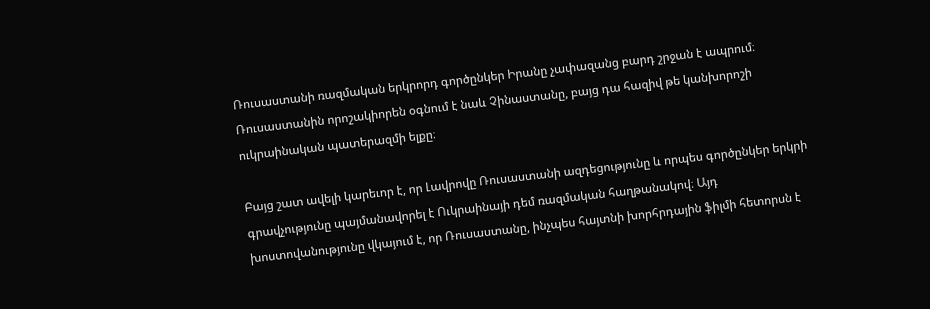Ռուսաստանի ռազմական երկրորդ գործընկեր Իրանը չափազանց բարդ շրջան է ապրում։ Ռուսաստանին որոշակիորեն օգնում է նաև Չինաստանը, բայց դա հազիվ թե կանխորոշի ուկրաինական պատերազմի ելքը։

Բայց շատ ավելի կարեւոր է, որ Լավրովը Ռուսաստանի ազդեցությունը և որպես գործընկեր երկրի գրավչությունը պայմանավորել է Ուկրաինայի դեմ ռազմական հաղթանակով։ Այդ խոստովանությունը վկայում է, որ Ռուսաստանը, ինչպես հայտնի խորհրդային ֆիլմի հետորսն է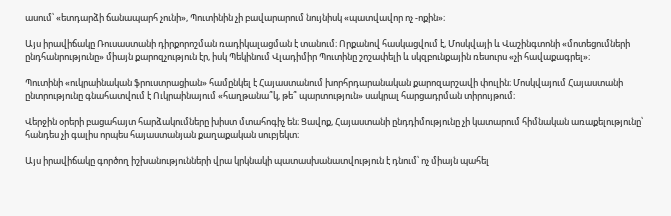ասում՝ «ետդարձի ճանապարհ չունի», Պուտինին չի բավարարում նույնիսկ «պատվավոր ոչ -ոքին»։

Այս իրավիճակը Ռուսաստանի դիրքորոշման ռադիկալացման է տանում։ Որքանով հասկացվում է, Մոսկվայի և Վաշինգտոնի «մոտեցումների ընդհանրությունը» միայն քարոզչություն էր, իսկ Պեկինում Վլադիմիր Պուտինը շոշափելի և սկզբունքային ռեսուրս «չի հավաքագրել»։

Պուտինի «ուկրաինական ֆրուստրացիան» համընկել է Հայաստանում խորհրդարանական քարոզարշավի փուլին։ Մոսկվայում Հայաստանի ընտրությունը գնահատվում է Ուկրաինայում «հաղթանա՞կ, թե՞ պարտություն» սակրալ հարցադրման տիրույթում։

Վերջին օրերի բացահայտ հարձակումները խիստ մտահոգիչ են։ Ցավոք, Հայաստանի ընդդիմությունը չի կատարում հիմնական առաքելությունը՝ հանդես չի գալիս որպես հայաստանյան քաղաքական սուբյեկտ։

Այս իրավիճակը գործող իշխանությունների վրա կրկնակի պատասխանատվություն է դնում՝ ոչ միայն պահել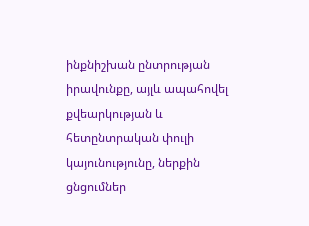ինքնիշխան ընտրության իրավունքը, այլև ապահովել քվեարկության և հետընտրական փուլի կայունությունը, ներքին ցնցումներ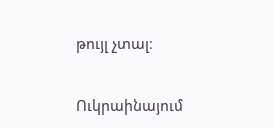թույլ չտալ։

Ուկրաինայում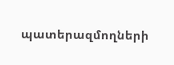պատերազմողների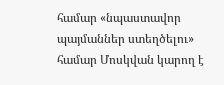համար «նպաստավոր պայմաններ ստեղծելու» համար Մոսկվան կարող է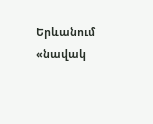Երևանում «նավակ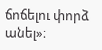ճոճելու փորձ անել»։